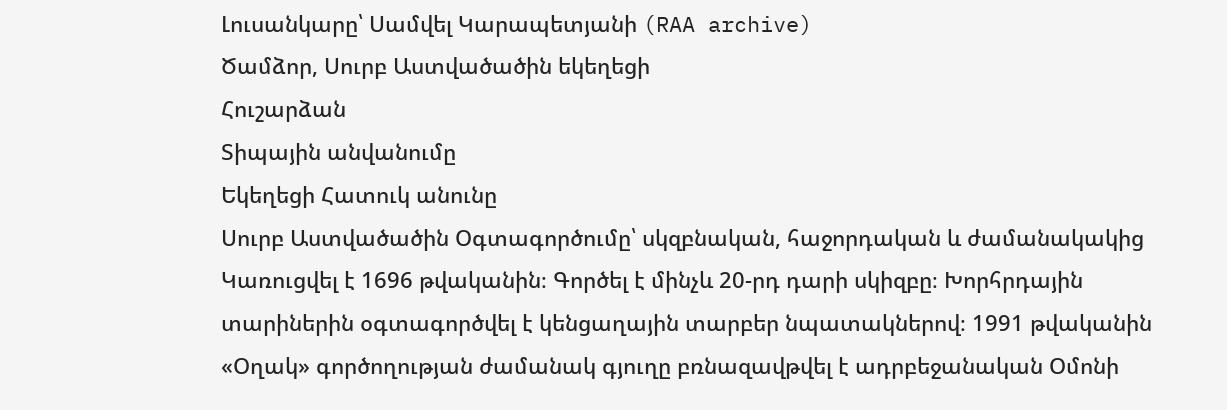Լուսանկարը՝ Սամվել Կարապետյանի (RAA archive)
Ծամձոր, Սուրբ Աստվածածին եկեղեցի
Հուշարձան
Տիպային անվանումը
Եկեղեցի Հատուկ անունը
Սուրբ Աստվածածին Օգտագործումը՝ սկզբնական, հաջորդական և ժամանակակից
Կառուցվել է 1696 թվականին։ Գործել է մինչև 20-րդ դարի սկիզբը։ Խորհրդային տարիներին օգտագործվել է կենցաղային տարբեր նպատակներով։ 1991 թվականին «Օղակ» գործողության ժամանակ գյուղը բռնազավթվել է ադրբեջանական Օմոնի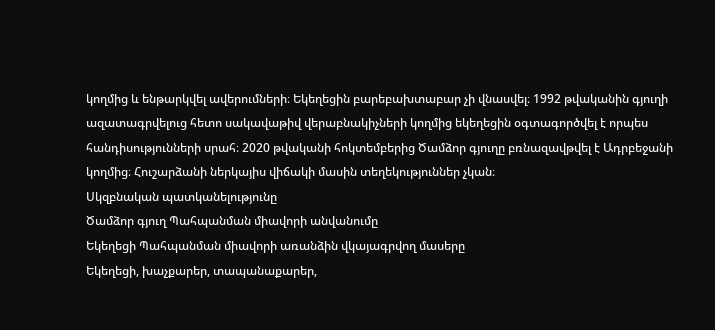կողմից և ենթարկվել ավերումների։ Եկեղեցին բարեբախտաբար չի վնասվել։ 1992 թվականին գյուղի ազատագրվելուց հետո սակավաթիվ վերաբնակիչների կողմից եկեղեցին օգտագործվել է որպես հանդիսությունների սրահ։ 2020 թվականի հոկտեմբերից Ծամձոր գյուղը բռնազավթվել է Ադրբեջանի կողմից։ Հուշարձանի ներկայիս վիճակի մասին տեղեկություններ չկան։
Սկզբնական պատկանելությունը
Ծամձոր գյուղ Պահպանման միավորի անվանումը
Եկեղեցի Պահպանման միավորի առանձին վկայագրվող մասերը
Եկեղեցի, խաչքարեր, տապանաքարեր,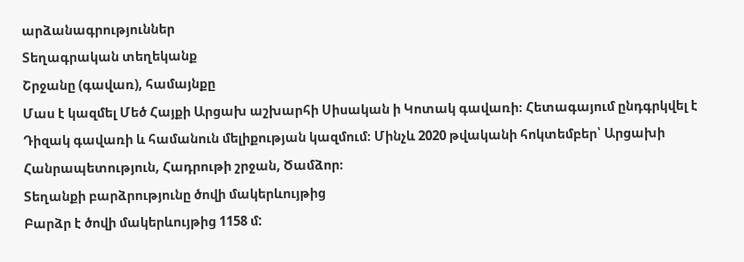արձանագրություններ
Տեղագրական տեղեկանք
Շրջանը (գավառ), համայնքը
Մաս է կազմել Մեծ Հայքի Արցախ աշխարհի Սիսական ի Կոտակ գավառի։ Հետագայում ընդգրկվել է Դիզակ գավառի և համանուն մելիքության կազմում։ Մինչև 2020 թվականի հոկտեմբեր՝ Արցախի Հանրապետություն, Հադրութի շրջան, Ծամձոր։
Տեղանքի բարձրությունը ծովի մակերևույթից
Բարձր է ծովի մակերևույթից 1158 մ: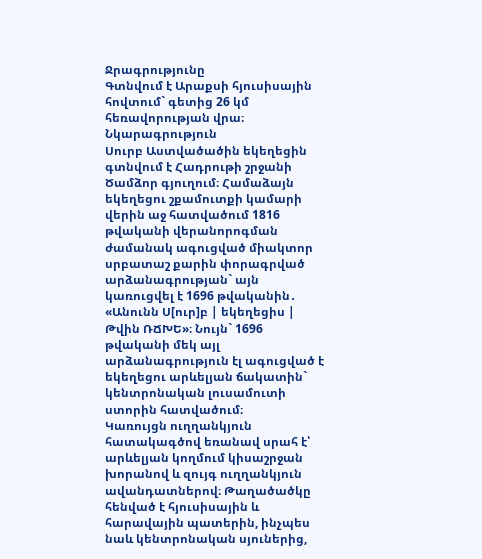Ջրագրությունը
Գտնվում է Արաքսի հյուսիսային հովտում` գետից 26 կմ հեռավորության վրա։ Նկարագրություն
Սուրբ Աստվածածին եկեղեցին գտնվում է Հադրութի շրջանի Ծամձոր գյուղում։ Համաձայն եկեղեցու շքամուտքի կամարի վերին աջ հատվածում 1816 թվականի վերանորոգման ժամանակ ագուցված միակտոր սրբատաշ քարին փորագրված արձանագրության` այն կառուցվել է 1696 թվականին․ «Անունն Ս[ուր]բ | եկեղեցիս | Թվին ՌՃԽԵ»։ Նույն` 1696 թվականի մեկ այլ արձանագրություն էլ ագուցված է եկեղեցու արևելյան ճակատին` կենտրոնական լուսամուտի ստորին հատվածում։
Կառույցն ուղղանկյուն հատակագծով եռանավ սրահ է՝ արևելյան կողմում կիսաշրջան խորանով և զույգ ուղղանկյուն ավանդատներով։ Թաղածածկը հենված է հյուսիսային և հարավային պատերին, ինչպես նաև կենտրոնական սյուներից,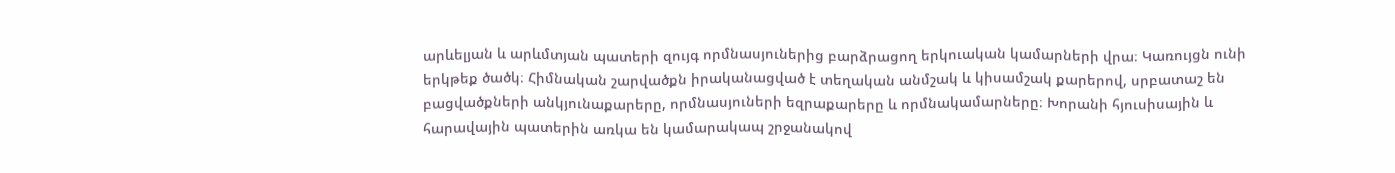արևելյան և արևմտյան պատերի զույգ որմնասյուներից բարձրացող երկուական կամարների վրա։ Կառույցն ունի երկթեք ծածկ։ Հիմնական շարվածքն իրականացված է տեղական անմշակ և կիսամշակ քարերով, սրբատաշ են բացվածքների անկյունաքարերը, որմնասյուների եզրաքարերը և որմնակամարները։ Խորանի հյուսիսային և հարավային պատերին առկա են կամարակապ շրջանակով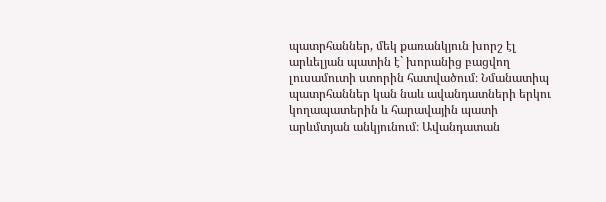պատրհաններ, մեկ քառանկյուն խորշ էլ արևելյան պատին է` խորանից բացվող լուսամուտի ստորին հատվածում։ Նմանատիպ պատրհաններ կան նաև ավանդատների երկու կողապատերին և հարավային պատի արևմտյան անկյունում։ Ավանդատան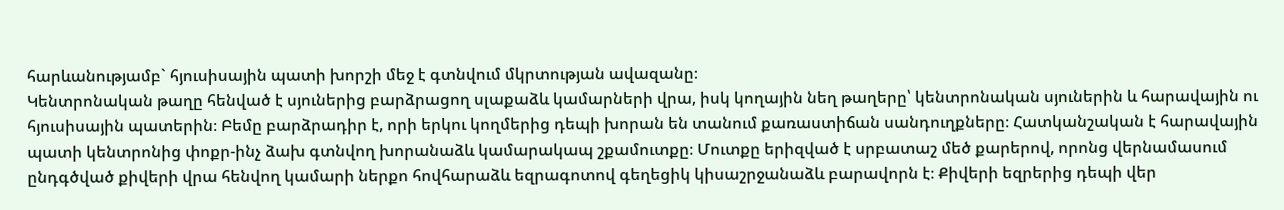հարևանությամբ` հյուսիսային պատի խորշի մեջ է գտնվում մկրտության ավազանը։
Կենտրոնական թաղը հենված է սյուներից բարձրացող սլաքաձև կամարների վրա, իսկ կողային նեղ թաղերը՝ կենտրոնական սյուներին և հարավային ու հյուսիսային պատերին։ Բեմը բարձրադիր է, որի երկու կողմերից դեպի խորան են տանում քառաստիճան սանդուղքները։ Հատկանշական է հարավային պատի կենտրոնից փոքր-ինչ ձախ գտնվող խորանաձև կամարակապ շքամուտքը։ Մուտքը երիզված է սրբատաշ մեծ քարերով, որոնց վերնամասում ընդգծված քիվերի վրա հենվող կամարի ներքո հովհարաձև եզրագոտով գեղեցիկ կիսաշրջանաձև բարավորն է։ Քիվերի եզրերից դեպի վեր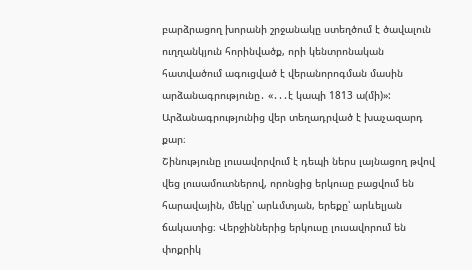բարձրացող խորանի շրջանակը ստեղծում է ծավալուն ուղղանկյուն հորինվածք, որի կենտրոնական հատվածում ագուցված է վերանորոգման մասին արձանագրությունը․ «․․․է կապի 1813 ա(մի)»: Արձանագրությունից վեր տեղադրված է խաչազարդ քար։
Շինությունը լուսավորվում է դեպի ներս լայնացող թվով վեց լուսամուտներով, որոնցից երկուսը բացվում են հարավային, մեկը՝ արևմտյան, երեքը՝ արևելյան ճակատից։ Վերջիններից երկուսը լուսավորում են փոքրիկ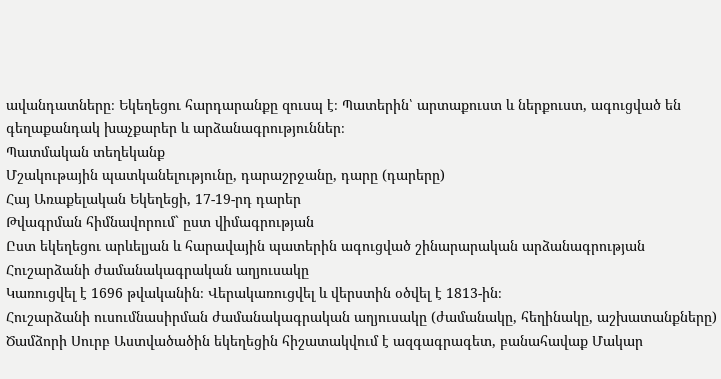ավանդատները։ Եկեղեցու հարդարանքը զուսպ է։ Պատերին՝ արտաքուստ և ներքուստ, ագուցված են գեղաքանդակ խաչքարեր և արձանագրություններ։
Պատմական տեղեկանք
Մշակութային պատկանելությունը, դարաշրջանը, դարը (դարերը)
Հայ Առաքելական Եկեղեցի, 17-19-րդ դարեր
Թվագրման հիմնավորում` ըստ վիմագրության
Ըստ եկեղեցու արևելյան և հարավային պատերին ագուցված շինարարական արձանագրության
Հուշարձանի ժամանակագրական աղյուսակը
Կառուցվել է 1696 թվականին։ Վերակառուցվել և վերստին օծվել է 1813-ին։
Հուշարձանի ուսումնասիրման ժամանակագրական աղյուսակը (ժամանակը, հեղինակը, աշխատանքները)
Ծամձորի Սուրբ Աստվածածին եկեղեցին հիշատակվում է ազգագրագետ, բանահավաք Մակար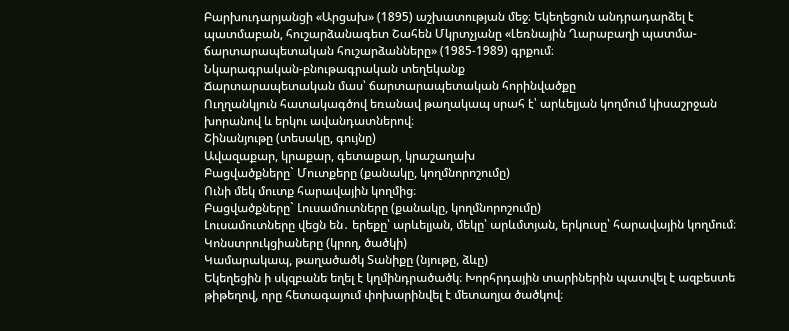Բարխուդարյանցի «Արցախ» (1895) աշխատության մեջ։ Եկեղեցուն անդրադարձել է պատմաբան, հուշարձանագետ Շահեն Մկրտչյանը «Լեռնային Ղարաբաղի պատմա-ճարտարապետական հուշարձանները» (1985-1989) գրքում։
Նկարագրական-բնութագրական տեղեկանք
Ճարտարապետական մաս՝ ճարտարապետական հորինվածքը
Ուղղանկյուն հատակագծով եռանավ թաղակապ սրահ է՝ արևելյան կողմում կիսաշրջան խորանով և երկու ավանդատներով։
Շինանյութը (տեսակը, գույնը)
Ավազաքար, կրաքար, գետաքար, կրաշաղախ
Բացվածքները` Մուտքերը (քանակը, կողմնորոշումը)
Ունի մեկ մուտք հարավային կողմից։
Բացվածքները` Լուսամուտները (քանակը, կողմնորոշումը)
Լուսամուտները վեցն են․ երեքը՝ արևելյան, մեկը՝ արևմտյան, երկուսը՝ հարավային կողմում։
Կոնստրուկցիաները (կրող, ծածկի)
Կամարակապ, թաղածածկ Տանիքը (նյութը, ձևը)
Եկեղեցին ի սկզբանե եղել է կղմինդրածածկ։ Խորհրդային տարիներին պատվել է ազբեստե թիթեղով, որը հետագայում փոխարինվել է մետաղյա ծածկով։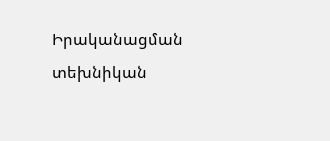Իրականացման տեխնիկան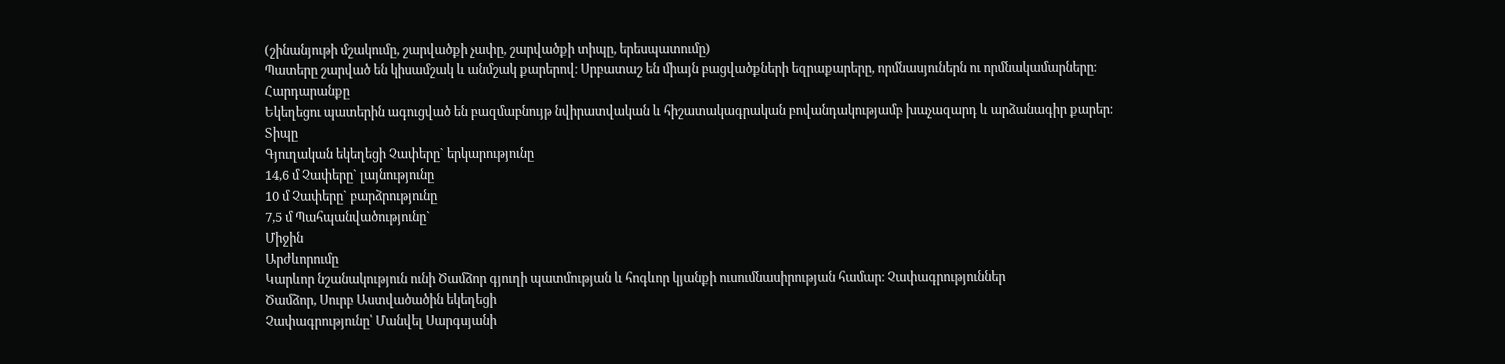(շինանյութի մշակումը, շարվածքի չափը, շարվածքի տիպը, երեսպատումը)
Պատերը շարված են կիսամշակ և անմշակ քարերով։ Սրբատաշ են միայն բացվածքների եզրաքարերը, որմնասյուներն ու որմնակամարները։
Հարդարանքը
Եկեղեցու պատերին ագուցված են բազմաբնույթ նվիրատվական և հիշատակագրական բովանդակությամբ խաչազարդ և արձանագիր քարեր։
Տիպը
Գյուղական եկեղեցի Չափերը` երկարությունը
14,6 մ Չափերը` լայնությունը
10 մ Չափերը` բարձրությունը
7,5 մ Պահպանվածությունը`
Միջին
Արժևորումը
Կարևոր նշանակություն ունի Ծամձոր գյուղի պատմության և հոգևոր կյանքի ուսումնասիրության համար։ Չափագրություններ
Ծամձոր, Սուրբ Աստվածածին եկեղեցի
Չափագրությունը՝ Մանվել Սարգսյանի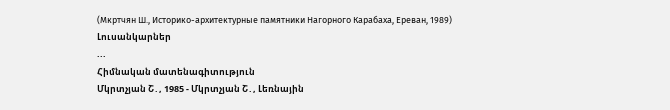(Мкртчян Ш., Историко-архитектурные памятники Нагорного Карабаха, Ереван, 1989)
Լուսանկարներ
...
Հիմնական մատենագիտություն
Մկրտչյան Շ․, 1985 - Մկրտչյան Շ․, Լեռնային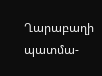Ղարաբաղի պատմա-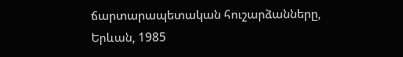ճարտարապետական հուշարձանները, Երևան, 1985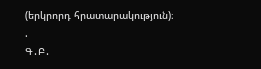(երկրորդ հրատարակություն)։
.
Գ․Բ․